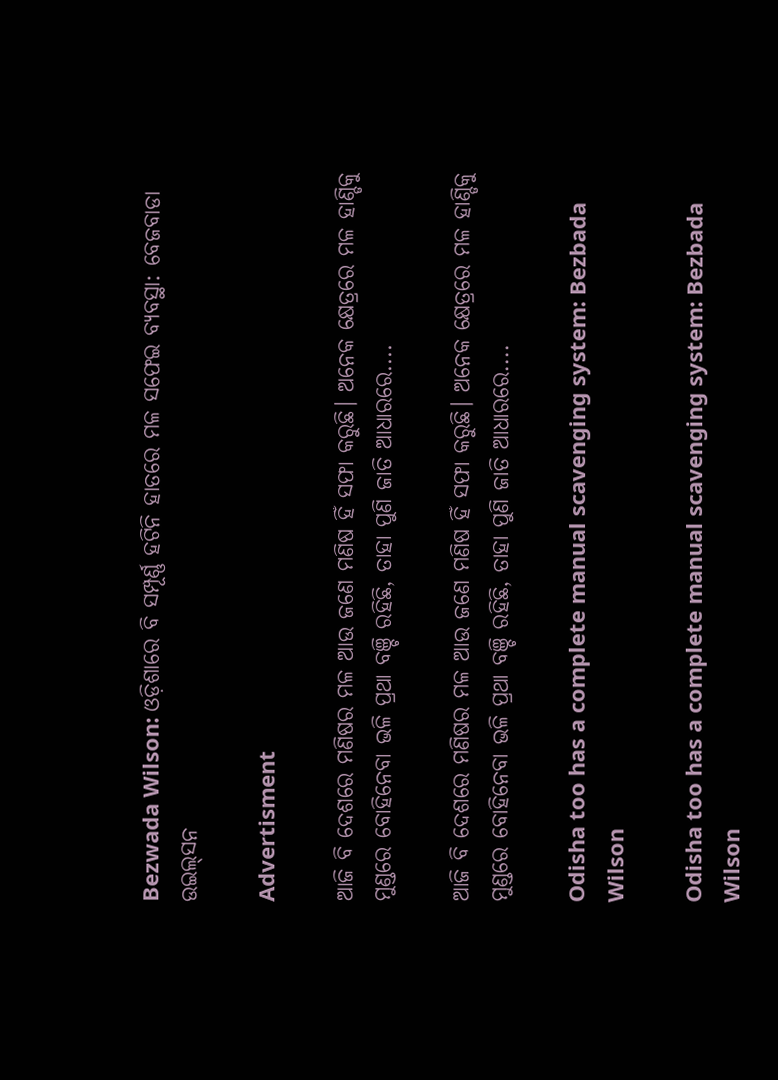Bezwada Wilson: ଓଡ଼ିଶାରେ ବି ସମ୍ପୂର୍ଣ୍ଣ ହଟିନି ହାତରେ ମଳ ସଫେଇ ବ୍ୟବସ୍ଥା: ବେଜବାଡା ଉଇଲ୍‌ସନ

Advertisment

ଆଜି ବି ଦେଶରେ ମଣିଷର ମଳ ଆଉ ଜଣେ ମଣିଷ ହିଁ ସଫା କରୁଛି। ଅନେକ କ୍ଷେତ୍ରରେ ମଳ ହାଣ୍ଡିକୁ ମୁଣ୍ଡରେ ବୋହିନେବା ଭଳି ପ୍ରଥା ବଞ୍ଚି ରହିଛି, ତାହା ପୁଣି ଜାତି ଆଧାରରେ....

ଆଜି ବି ଦେଶରେ ମଣିଷର ମଳ ଆଉ ଜଣେ ମଣିଷ ହିଁ ସଫା କରୁଛି। ଅନେକ କ୍ଷେତ୍ରରେ ମଳ ହାଣ୍ଡିକୁ ମୁଣ୍ଡରେ ବୋହିନେବା ଭଳି ପ୍ରଥା ବଞ୍ଚି ରହିଛି, ତାହା ପୁଣି ଜାତି ଆଧାରରେ....

Odisha too has a complete manual scavenging system: Bezbada Wilson

Odisha too has a complete manual scavenging system: Bezbada Wilson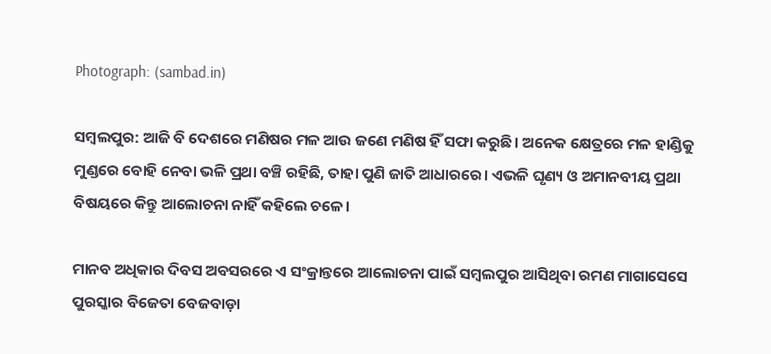Photograph: (sambad.in)

ସମ୍ବଲପୁର: ଆଜି ବି ଦେଶରେ ମଣିଷର ମଳ ଆଉ ଜଣେ ମଣିଷ ହିଁ ସଫା କରୁଛି। ଅନେକ କ୍ଷେତ୍ରରେ ମଳ ହାଣ୍ଡିକୁ ମୁଣ୍ଡରେ ବୋହି ନେବା ଭଳି ପ୍ରଥା ବଞ୍ଚି ରହିଛି, ତାହା ପୁଣି ଜାତି ଆଧାରରେ। ଏଭଳି ଘୃଣ୍ୟ ଓ ଅମାନବୀୟ ପ୍ରଥା ବିଷୟରେ କିନ୍ତୁ ଆଲୋଚନା ନାହିଁ କହିଲେ ଚଳେ।

ମାନବ ଅଧିକାର ଦିବସ ଅବସରରେ ଏ ସଂକ୍ରାନ୍ତରେ ଆଲୋଚନା ପାଇଁ ସମ୍ବଲପୁର ଆସିଥିବା ରମଣ ମାଗାସେସେ ପୁରସ୍କାର ବିଜେତା ବେଜବାଡ଼ା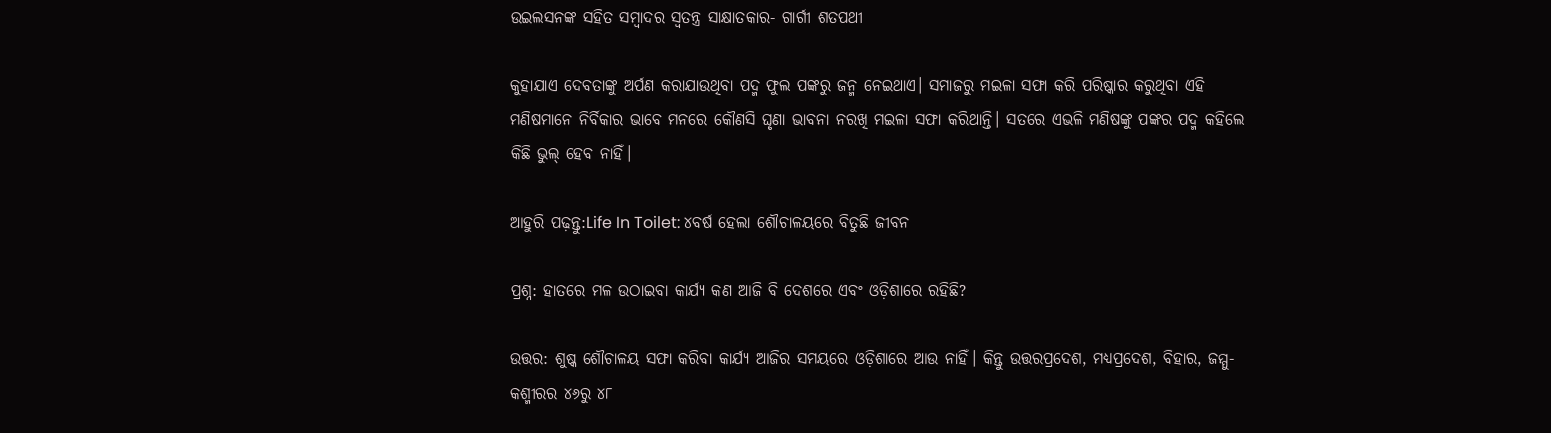ଉଇଲସନଙ୍କ ସହିତ ସମ୍ବାଦର ସ୍ବତନ୍ତ୍ର ସାକ୍ଷାତକାର- ଗାର୍ଗୀ ଶତପଥୀ

କୁହାଯାଏ ଦେବତାଙ୍କୁ ଅର୍ପଣ କରାଯାଉଥିବା ପଦ୍ମ ଫୁଲ ପଙ୍କରୁ ଜନ୍ମ ନେଇଥାଏ। ସମାଜରୁ ମଇଳା ସଫା କରି ପରିଷ୍କାର କରୁଥିବା ଏହି ମଣିଷମାନେ ନିର୍ବିକାର ଭାବେ ମନରେ କୌଣସି ଘୃଣା ଭାବନା ନରଖି ମଇଳା ସଫା କରିଥାନ୍ତି। ସତରେ ଏଭଳି ମଣିଷଙ୍କୁ ପଙ୍କର ପଦ୍ମ କହିଲେ କିଛି ଭୁଲ୍ ହେବ ନାହିଁ।

ଆହୁରି ପଢ଼ନ୍ତୁ:Life In Toilet: ୪ବର୍ଷ ହେଲା ଶୌଚାଳୟରେ ବିତୁଛି ଜୀବନ

ପ୍ରଶ୍ନ: ହାତରେ ମଳ ଉଠାଇବା କାର୍ଯ୍ୟ କଣ ଆଜି ବି ଦେଶରେ ଏବଂ ଓଡ଼ିଶାରେ ରହିଛି?

ଉତ୍ତର: ଶୁଷ୍କ ଶୌଚାଳୟ ସଫା କରିବା କାର୍ଯ୍ୟ ଆଜିର ସମୟରେ ଓଡ଼ିଶାରେ ଆଉ ନାହିଁ। କିନ୍ତୁ ଉତ୍ତରପ୍ରଦେଶ, ମଧ୍ୟପ୍ରଦେଶ, ବିହାର, ଜମ୍ମୁ-କଶ୍ମୀରର ୪୬ରୁ ୪୮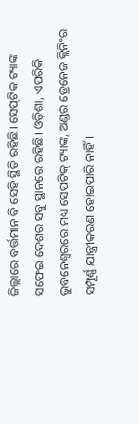ଜିଲ୍ଲାରେ ବର୍ତ୍ତମାନ ବି ସେହି ସ୍ଥିତି ରହିଛି। ସେପ୍‌ଟିକ ଟ୍ୟାଙ୍କ ସଫେଇ ଦେଶର ସବୁ ସ୍ଥାନରେ ରହିଛି। ଓଡ଼ିଶା, ଏପରିକି ଭୁବନେଶ୍ବରରେ ମଧ୍ୟ ସେପଟିକ୍‌ ଟ୍ୟାଙ୍କ, ଅଣ୍ଡର ଡ୍ରେନେଜ କ୍ଲିନିଂର ସମ୍ପୂର୍ଣ୍ଣ ଯାନ୍ତ୍ରୀକରଣ ହୋଇପାରି ନାହିଁ।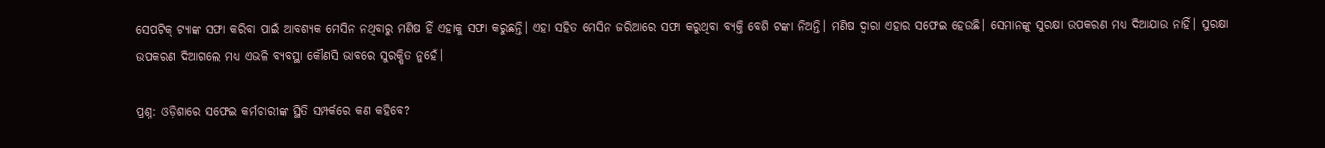ସେପଟିକ୍‌ ଟ୍ୟାଙ୍କ ସଫା କରିବା ପାଇଁ ଆବଶ୍ୟକ ମେସିନ ନଥିବାରୁ ମଣିଷ ହିଁ ଏହାକୁ ସଫା କରୁଛନ୍ତି। ଏହା ସହିତ ମେସିନ ଜରିଆରେ ସଫା କରୁଥିବା ବ୍ୟକ୍ତି ବେଶି ଟଙ୍କା ନିଅନ୍ତି। ମଣିଷ ଦ୍ବାରା ଏହାର ସଫେଇ ହେଉଛି। ସେମାନଙ୍କୁ ସୁରକ୍ଷା ଉପକରଣ ମଧ୍ୟ ଦିଆଯାଉ ନାହିଁ। ସୁରକ୍ଷା ଉପକରଣ ଦିଆଗଲେ ମଧ୍ୟ ଏଭଳି ବ୍ୟବସ୍ଥା କୌଣସି ଭାବରେ ସୁରକ୍ଷିତ ନୁହେଁ।

ପ୍ରଶ୍ନ: ଓଡ଼ିଶାରେ ସଫେଇ କର୍ମଚାରୀଙ୍କ ସ୍ଥିତି ସମ୍ପର୍କରେ କଣ କହିବେ?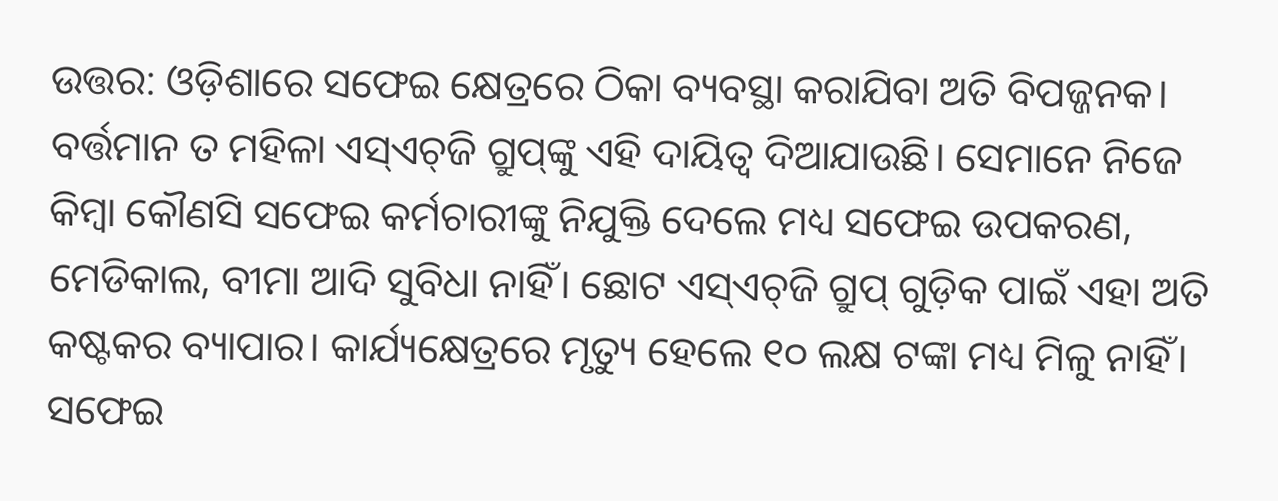ଉତ୍ତର: ଓଡ଼ିଶାରେ ସଫେଇ କ୍ଷେତ୍ରରେ ଠିକା ବ୍ୟବସ୍ଥା କରାଯିବା ଅତି ବିପଜ୍ଜନକ। ବର୍ତ୍ତମାନ ତ ମହିଳା ଏସ୍‌ଏଚ୍‌ଜି ଗ୍ରୁପ୍‌ଙ୍କୁ ଏହି ଦାୟିତ୍ବ ଦିଆଯାଉଛି। ସେମାନେ ନିଜେ କିମ୍ବା କୌଣସି ସଫେଇ କର୍ମଚାରୀଙ୍କୁ ନିଯୁକ୍ତି ଦେଲେ ମଧ୍ୟ ସଫେଇ ଉପକରଣ, ମେଡିକାଲ, ବୀମା ଆଦି ସୁବିଧା ନାହିଁ। ଛୋଟ ଏସ୍‌ଏଚ୍‌ଜି ଗ୍ରୁପ୍‌ ଗୁଡ଼ିକ ପାଇଁ ଏହା ଅତି କଷ୍ଟକର ବ୍ୟାପାର। କାର୍ଯ୍ୟକ୍ଷେତ୍ରରେ ମୃତ୍ୟୁ ହେଲେ ୧୦ ଲକ୍ଷ ଟଙ୍କା ମଧ୍ୟ ମିଳୁ ନାହିଁ। ସଫେଇ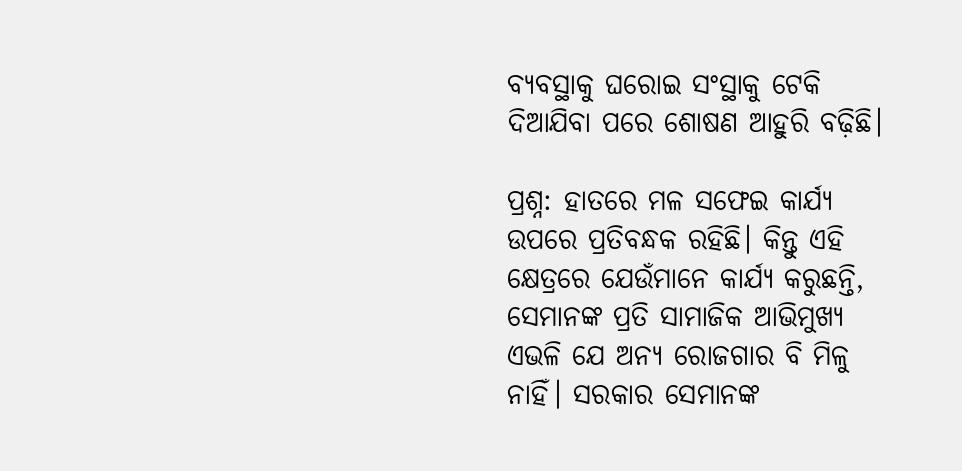ବ୍ୟବସ୍ଥାକୁ ଘରୋଇ ସଂସ୍ଥାକୁ ଟେକି ଦିଆଯିବା ପରେ ଶୋଷଣ ଆହୁରି ବଢ଼ିଛି।

ପ୍ରଶ୍ନ: ହାତରେ ମଳ ସଫେଇ କାର୍ଯ୍ୟ ଉପରେ ପ୍ରତିବନ୍ଧକ ରହିଛି। କିନ୍ତୁ ଏହି କ୍ଷେତ୍ରରେ ଯେଉଁମାନେ କାର୍ଯ୍ୟ କରୁଛନ୍ତି, ସେମାନଙ୍କ ପ୍ରତି ସାମାଜିକ ଆଭିମୁଖ୍ୟ ଏଭଳି ଯେ ଅନ୍ୟ ରୋଜଗାର ବି ମିଳୁ ନାହିଁ। ସରକାର ସେମାନଙ୍କ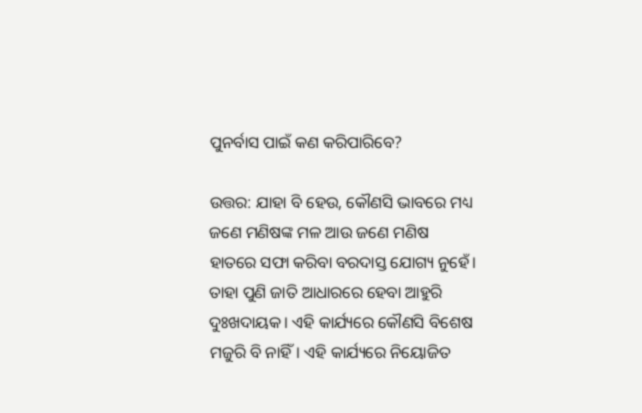ପୁନର୍ବାସ ପାଇଁ କଣ କରିପାରିବେ?

ଉତ୍ତର: ଯାହା ବି ହେଉ, କୌଣସି ଭାବରେ ମଧ୍ୟ ଜଣେ ମଣିଷଙ୍କ ମଳ ଆଉ ଜଣେ ମଣିଷ ହାତରେ ସଫା କରିବା ବରଦାସ୍ତ ଯୋଗ୍ୟ ନୁହେଁ। ତାହା ପୁଣି ଜାତି ଆଧାରରେ ହେବା ଆହୁରି ଦୁଃଖଦାୟକ। ଏହି କାର୍ଯ୍ୟରେ କୌଣସି ବିଶେଷ ମଜୁରି ବି ନାହିଁ। ଏହି କାର୍ଯ୍ୟରେ ନିୟୋଜିତ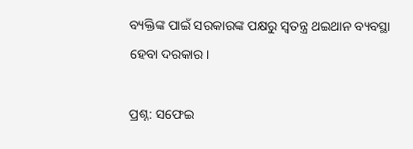ବ୍ୟକ୍ତିଙ୍କ ପାଇଁ ସରକାରଙ୍କ ପକ୍ଷରୁ ସ୍ବତନ୍ତ୍ର ଥଇଥାନ ବ୍ୟବସ୍ଥା ହେବା ଦରକାର।

ପ୍ରଶ୍ନ: ସଫେଇ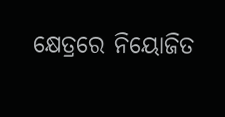କ୍ଷେତ୍ରରେ ନିୟୋଜିତ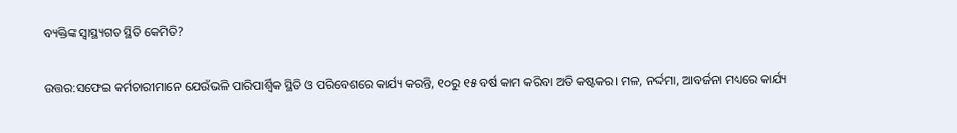ବ୍ୟକ୍ତିଙ୍କ ସ୍ବାସ୍ଥ୍ୟଗତ ସ୍ଥିତି କେମିତି?

ଉତ୍ତର:ସଫେଇ କର୍ମଚାରୀମାନେ ଯେଉଁଭଳି ପାରିପାର୍ଶ୍ବିକ ସ୍ଥିତି ଓ ପରିବେଶରେ କାର୍ଯ୍ୟ କରନ୍ତି, ୧୦ରୁ ୧୫ ବର୍ଷ କାମ କରିବା ଅତି କଷ୍ଟକର। ମଳ, ନର୍ଦ୍ଦମା, ଆବର୍ଜନା ମଧ୍ୟରେ କାର୍ଯ୍ୟ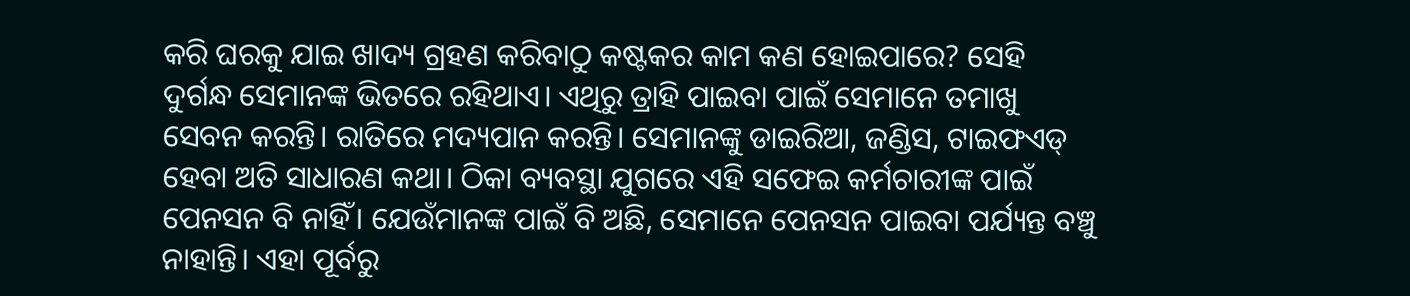କରି ଘରକୁ ଯାଇ ଖାଦ୍ୟ ଗ୍ରହଣ କରିବାଠୁ କଷ୍ଟକର କାମ କଣ ହୋଇପାରେ? ସେହି ଦୁର୍ଗନ୍ଧ ସେମାନଙ୍କ ଭିତରେ ରହିଥାଏ। ଏଥିରୁ ତ୍ରାହି ପାଇବା ପାଇଁ ସେମାନେ ତମାଖୁ ସେବନ କରନ୍ତି। ରାତିରେ ମଦ୍ୟପାନ କରନ୍ତି। ସେମାନଙ୍କୁ ଡାଇରିଆ, ଜଣ୍ଡିସ, ଟାଇଫଏଡ୍‌ ହେବା ଅତି ସାଧାରଣ କଥା। ଠିକା ବ୍ୟବସ୍ଥା ଯୁଗରେ ଏହି ସଫେଇ କର୍ମଚାରୀଙ୍କ ପାଇଁ ପେନସନ ବି ନାହିଁ। ଯେଉଁମାନଙ୍କ ପାଇଁ ବି ଅଛି, ସେମାନେ ପେନସନ ପାଇବା ପର୍ଯ୍ୟନ୍ତ ବଞ୍ଚୁ ନାହାନ୍ତି। ଏହା ପୂର୍ବରୁ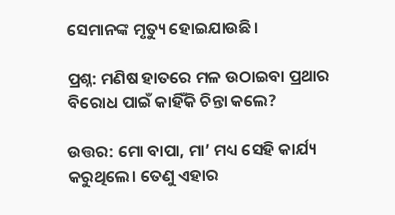ସେମାନଙ୍କ ମୃତ୍ୟୁ ହୋଇଯାଉଛି।

ପ୍ରଶ୍ନ: ମଣିଷ ହାତରେ ମଳ ଉଠାଇବା ପ୍ରଥାର ବିରୋଧ ପାଇଁ କାହିଁକି ଚିନ୍ତା କଲେ?

ଉତ୍ତର: ମୋ ବାପା, ମା’ ମଧ୍ୟ ସେହି କାର୍ଯ୍ୟ କରୁଥିଲେ। ତେଣୁ ଏହାର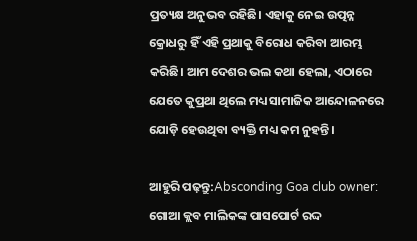ପ୍ରତ୍ୟକ୍ଷ ଅନୁଭବ ରହିଛି। ଏହାକୁ ନେଇ ଉତ୍ପନ୍ନ କ୍ରୋଧରୁ ହିଁ ଏହି ପ୍ରଥାକୁ ବିରୋଧ କରିବା ଆରମ୍ଭ କରିଛି। ଆମ ଦେଶର ଭଲ କଥା ହେଲା, ଏଠାରେ ଯେତେ କୁପ୍ରଥା ଥିଲେ ମଧ୍ୟ ସାମାଜିକ ଆନ୍ଦୋଳନରେ ଯୋଡ଼ି ହେଉଥିବା ବ୍ୟକ୍ତି ମଧ୍ୟ କମ ନୁହନ୍ତି।

ଆହୁରି ପଢ଼ନ୍ତୁ:Absconding Goa club owner: ଗୋଆ କ୍ଲବ ମାଲିକଙ୍କ ପାସପୋର୍ଟ ରଦ୍ଦ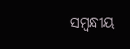ସମ୍ବନ୍ଧୀୟ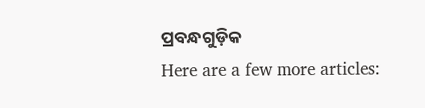ପ୍ରବନ୍ଧଗୁଡ଼ିକ
Here are a few more articles: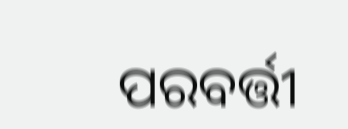ପରବର୍ତ୍ତୀ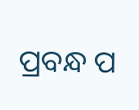ପ୍ରବନ୍ଧ ପ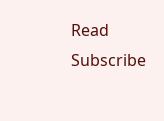Read
Subscribe